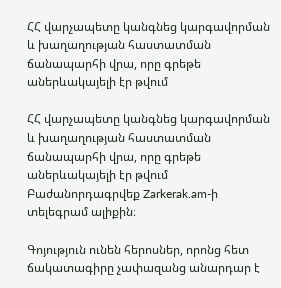ՀՀ վարչապետը կանգնեց կարգավորման և խաղաղության հաստատման ճանապարհի վրա, որը գրեթե աներևակայելի էր թվում

ՀՀ վարչապետը կանգնեց կարգավորման և խաղաղության հաստատման ճանապարհի վրա, որը գրեթե աներևակայելի էր թվում
Բաժանորդագրվեք Zarkerak.am-ի տելեգրամ ալիքին։

Գոյություն ունեն հերոսներ, որոնց հետ ճակատագիրը չափազանց անարդար է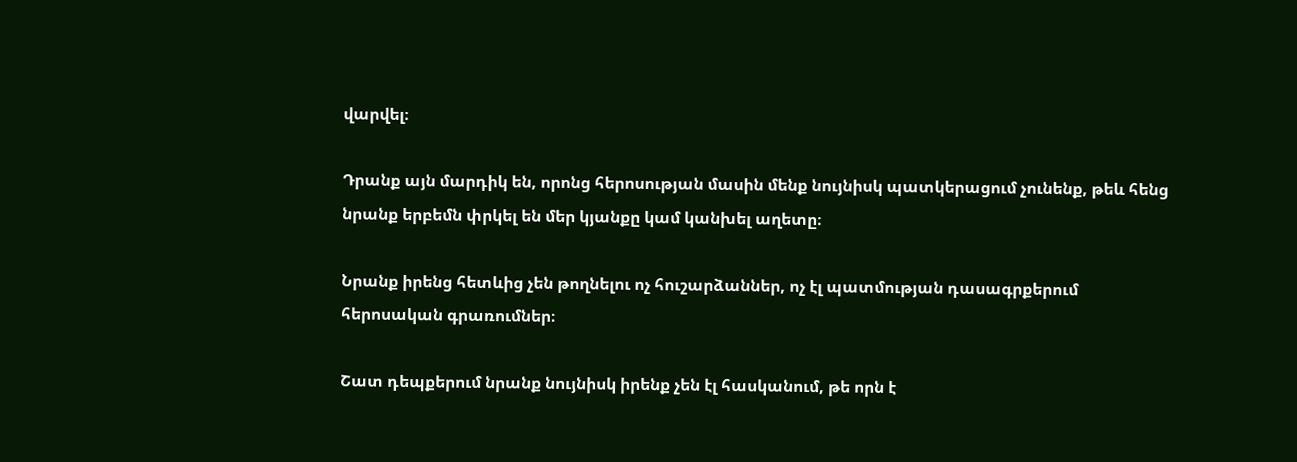վարվել։

Դրանք այն մարդիկ են, որոնց հերոսության մասին մենք նույնիսկ պատկերացում չունենք, թեև հենց նրանք երբեմն փրկել են մեր կյանքը կամ կանխել աղետը։

Նրանք իրենց հետևից չեն թողնելու ոչ հուշարձաններ, ոչ էլ պատմության դասագրքերում հերոսական գրառումներ։

Շատ դեպքերում նրանք նույնիսկ իրենք չեն էլ հասկանում, թե որն է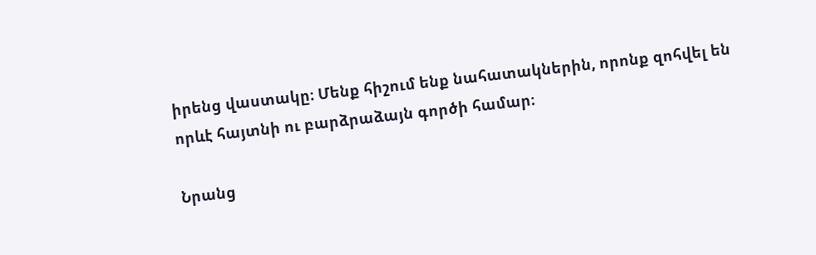իրենց վաստակը։ Մենք հիշում ենք նահատակներին, որոնք զոհվել են որևէ հայտնի ու բարձրաձայն գործի համար։

Նրանց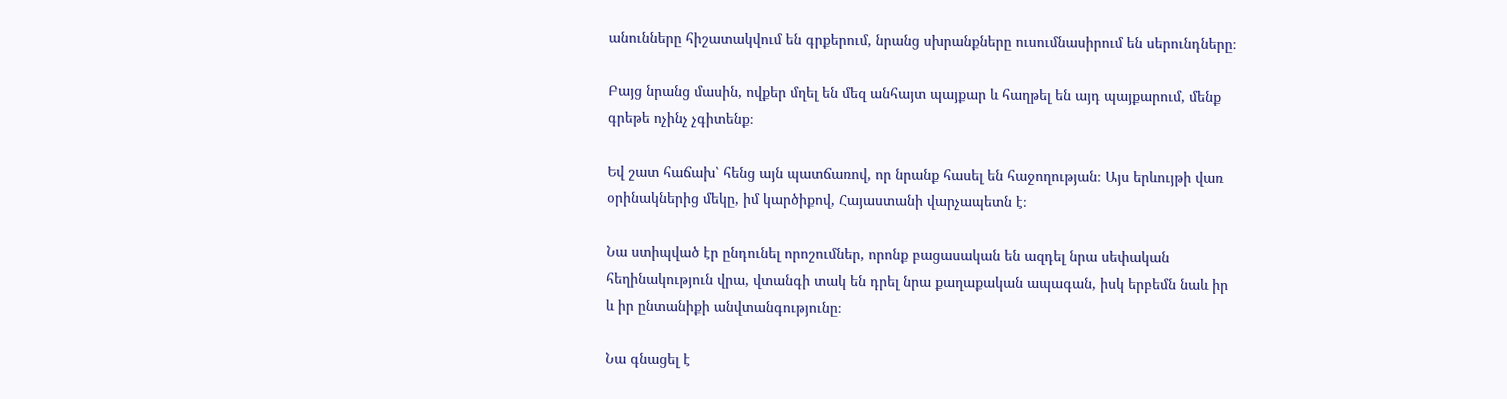անունները հիշատակվում են գրքերում, նրանց սխրանքները ուսումնասիրում են սերունդները։

Բայց նրանց մասին, ովքեր մղել են մեզ անհայտ պայքար և հաղթել են այդ պայքարում, մենք գրեթե ոչինչ չգիտենք։

Եվ շատ հաճախ՝ հենց այն պատճառով, որ նրանք հասել են հաջողության։ Այս երևույթի վառ օրինակներից մեկը, իմ կարծիքով, Հայաստանի վարչապետն է։

Նա ստիպված էր ընդունել որոշումներ, որոնք բացասական են ազդել նրա սեփական հեղինակություն վրա, վտանգի տակ են դրել նրա քաղաքական ապագան, իսկ երբեմն նաև իր և իր ընտանիքի անվտանգությունը։

Նա գնացել է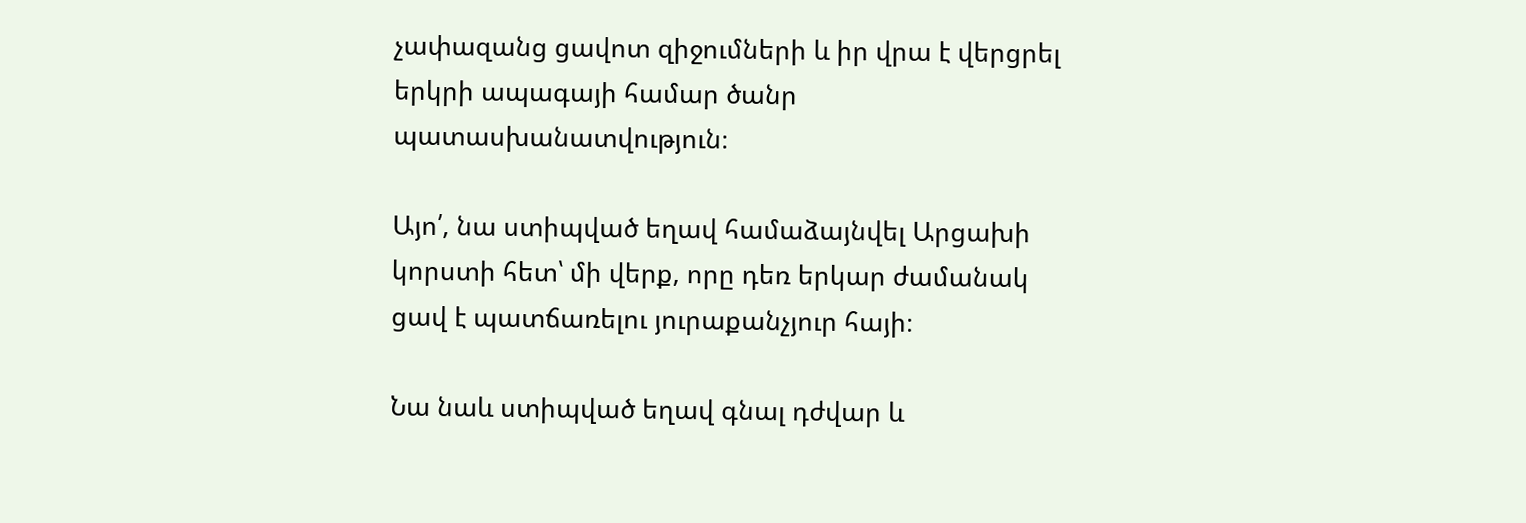չափազանց ցավոտ զիջումների և իր վրա է վերցրել երկրի ապագայի համար ծանր պատասխանատվություն։

Այո՛, նա ստիպված եղավ համաձայնվել Արցախի կորստի հետ՝ մի վերք, որը դեռ երկար ժամանակ ցավ է պատճառելու յուրաքանչյուր հայի։

Նա նաև ստիպված եղավ գնալ դժվար և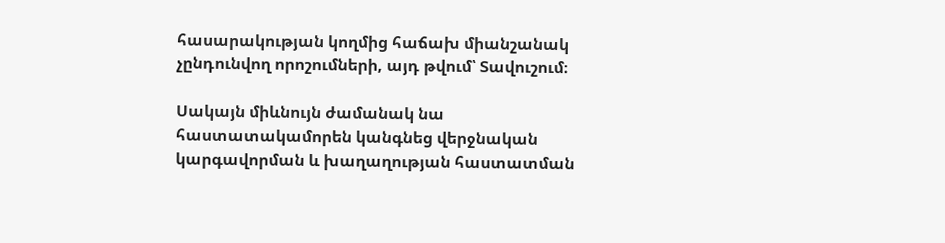հասարակության կողմից հաճախ միանշանակ չընդունվող որոշումների, այդ թվում՝ Տավուշում։

Սակայն միևնույն ժամանակ նա հաստատակամորեն կանգնեց վերջնական կարգավորման և խաղաղության հաստատման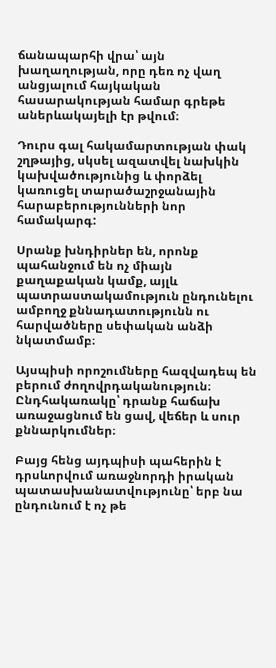ճանապարհի վրա՝ այն խաղաղության, որը դեռ ոչ վաղ անցյալում հայկական հասարակության համար գրեթե աներևակայելի էր թվում։

Դուրս գալ հակամարտության փակ շղթայից, սկսել ազատվել նախկին կախվածությունից և փորձել կառուցել տարածաշրջանային հարաբերությունների նոր համակարգ:

Սրանք խնդիրներ են, որոնք պահանջում են ոչ միայն քաղաքական կամք, այլև պատրաստակամություն ընդունելու ամբողջ քննադատությունն ու հարվածները սեփական անձի նկատմամբ։

Այսպիսի որոշումները հազվադեպ են բերում ժողովրդականություն։ Ընդհակառակը՝ դրանք հաճախ առաջացնում են ցավ, վեճեր և սուր քննարկումներ։

Բայց հենց այդպիսի պահերին է դրսևորվում առաջնորդի իրական պատասխանատվությունը՝ երբ նա ընդունում է ոչ թե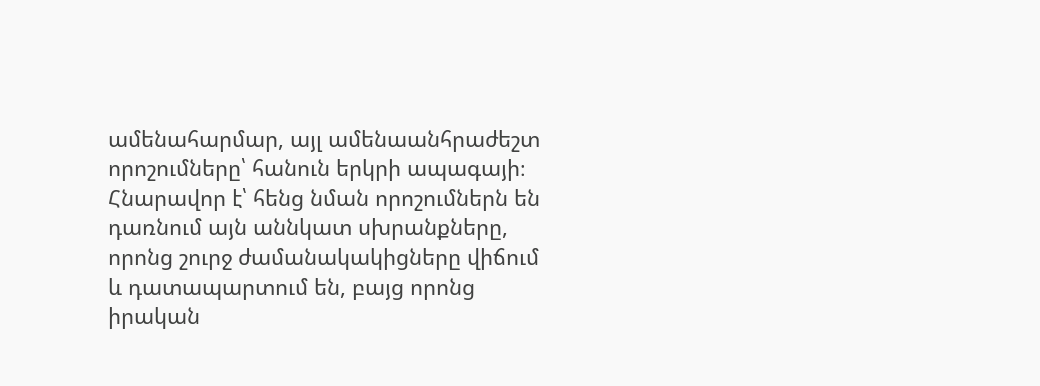ամենահարմար, այլ ամենաանհրաժեշտ որոշումները՝ հանուն երկրի ապագայի։ Հնարավոր է՝ հենց նման որոշումներն են դառնում այն աննկատ սխրանքները, որոնց շուրջ ժամանակակիցները վիճում և դատապարտում են, բայց որոնց իրական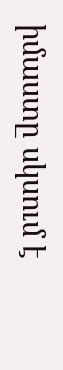իմաստը սկսում է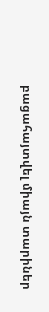բացահայտվել միայն տարիներ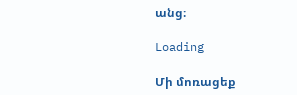անց։

Loading

Մի մոռացեք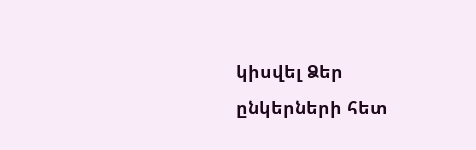կիսվել Ձեր ընկերների հետ